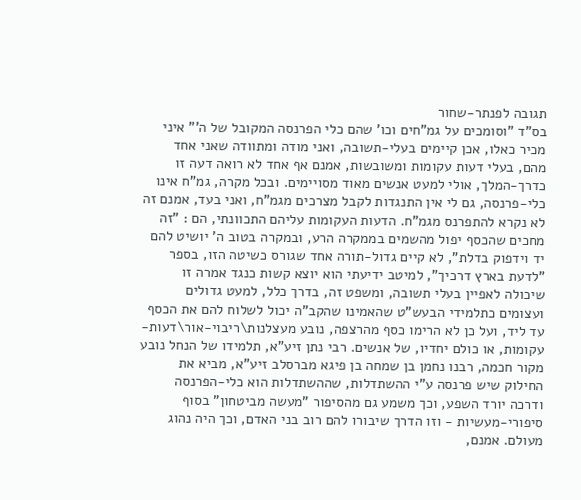תגובה לפנתר-שחור
בס"ד "וסומכים על גמ"חים וכו' שהם כלי הפרנסה המקובל של ה'" איני מכיר כאלו, אכן קיימים בעלי-תשובה, ואני מודה ומתוודה שאני אחד מהם, בעלי דעות עקומות ומשובשות, אמנם אף אחד לא רואה דעה זו כדרך-המלך, אולי למעט אנשים מאוד מסויימים. ובכל מקרה, גמ"ח אינו כלי-פרנסה, גם לי אין התנגדות לקבל מצרכים מגמ"ח, ואני בעד, אמנם זה לא נקרא להתפרנס מגמ"ח. הדעות העקומות עליהם התכוונתי, הם : "זה מחכים שהכסף יפול מהשמים בממקרה הרע, ובמקרה בטוב ה' יושיט להם יד וידפוק בדלת", לא קיים גדול-תורה אחד שגורס כשיטה הזו, בספר "לדעת בארץ דרכיך", למיטב ידיעתי הוא יוצא קשות כנגד אמרה זו שיכולה לאפיין בעלי תשובה, ומשפט זה, בדרך כלל, למעט גדולים ועצומים כתלמידי הבעש"ט שהאמינו שהקב"ה יכול לשלוח להם את הכסף עד ליד, ועל כן לא הרימו כסף מהרצפה, נובע מעצלנות\ריבוי-אור\דעות-עקומות, או כולם יחדיו, של אנשים. רבי נתן זיע"א, תלמידו של הנחל נובע מקור חכמה, רבנו נחמן בן שמחה בן פיגא מברסלב זיע"א, מביא את החילוק שיש פרנסה ע"י ההשתדלות, שההשתדלות הוא כלי-הפרנסה ודרכה יורד השפע, וכך משמע גם מהסיפור "מעשה מביטחון" בסוף סיפורי-מעשיות - וזו הדרך שיבורו להם רוב בני האדם, וכך היה נהוג מעולם. אמנם,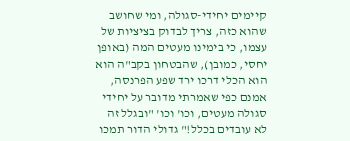קיימים יחידי-סגולה, ומי שחושב שהוא כזה, צריך לבדוק בציציות של עצמו, כי בימינו מעטים המה (באופן יחסי, כמובן), שהבטחון בקב"ה הוא הוא הכלי דרכו ירד שפע הפרנסה, אמנם כפי שאמרתי מדובר על יחידי סגולה מעטים, וכו' וכו' "ובגלל זה לא עובדים בכלל!" גדולי הדור תמכו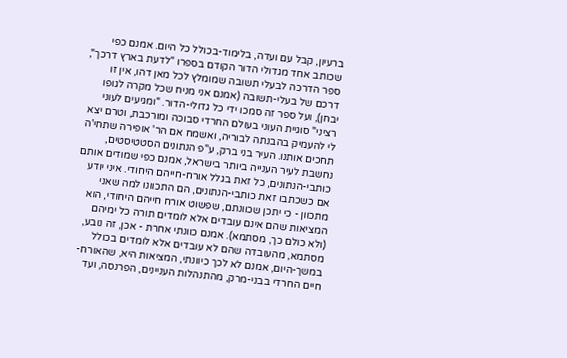ברעיון, קבל עם ועדה, בלימוד-בכולל כל היום. אמנם כפי שכותב אחד מגדולי הדור הקודם בספרו "לדעת בארץ דרכך", ספר הדרכה לבעלי תשובה שמומלץ לכל מאן דהו, אין זו דרכם של בעלי-תשובה (אמנם אני מניח שכל מקרה לגופו יבחן), ועל ספר זה סמכו ידי כל גדולי-הדור. "ומגיעים לעוני רציני" סוגיית העוני בעולם החרדי סבוכה ומורכבת, וטרם יצא לי להעמיק בהבנתה לבוריה, ואשמח אם הר' אופירה שתחי'ה תחכים אותנו. העיר בני ברק, ע"פ הנתונים הסטטיסטים, נחשבת לעיר הענייה ביותר בישראל, אמנם כפי שמודים אותם כותבי-הנתונים, כל זאת בגלל אורח-חייהם היחודי. איני יודע אם כשכתבו זאת כותבי-הנתונים, הם התכוונו למה שאני מתכוון - כי יתכן שכוונתם, שפשוט אורח חייהם היחודי, הוא המציאות שהם אינם עובדים אלא לומדים תורה כל ימיהם (ולא כולם כך, מסתמא). אמנם כוונתי אחרת - אכן, זה נובע, מסתמא, מהעובדה שהם לא עובדים אלא לומדים בכולל במשך-היום, אמנם לא לכך כיוונתי, המציאות היא, שהאורח-חיים החרדי בבני-מרק, מהתנהלות העניינים, הפרנסה, ועד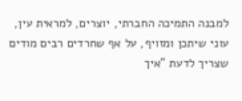למבנה התמיכה החברתי, יוצרים, למראית עין, עוני שיתכן ומזויף, על אף שחרדים רבים מודים שצריך לדעת "איך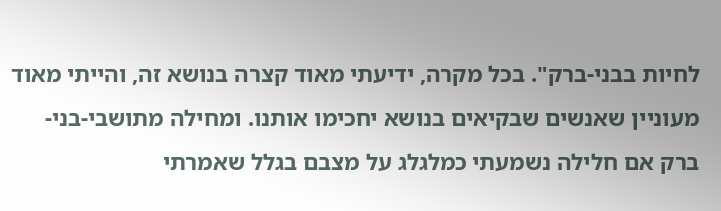לחיות בבני-ברק". בכל מקרה, ידיעתי מאוד קצרה בנושא זה, והייתי מאוד מעוניין שאנשים שבקיאים בנושא יחכימו אותנו. ומחילה מתושבי-בני-ברק אם חלילה נשמעתי כמלגלג על מצבם בגלל שאמרתי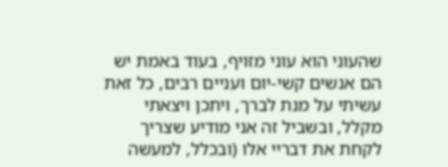שהעוני הוא עוני מזויף, בעוד באמת יש הם אנשים קשי-יום ועניים רבים, כל זאת עשיתי על מנת לברך, ויתכן ויצאתי מקלל, ובשביל זה אני מודיע שצריך לקחת את דבריי אלו (ובכלל, למעשה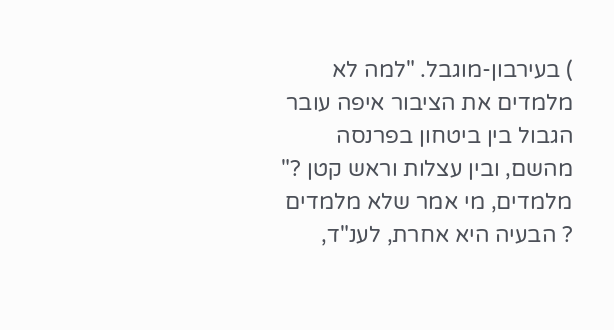) בעירבון-מוגבל. "למה לא מלמדים את הציבור איפה עובר הגבול בין ביטחון בפרנסה מהשם, ובין עצלות וראש קטן ?" מלמדים, מי אמר שלא מלמדים ? הבעיה היא אחרת, לענ"ד,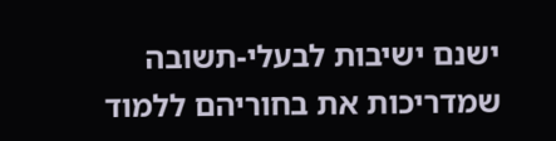ישנם ישיבות לבעלי-תשובה שמדריכות את בחוריהם ללמוד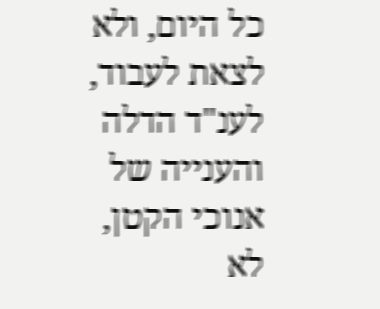כל היום, ולא לצאת לעבוד, לענ"ד הדלה והענייה של אנוכי הקטן, לא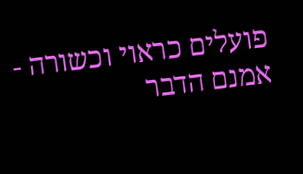פועלים כראוי וכשורה - אמנם הדבר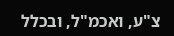צ"ע, ואכמ"ל, ובכלל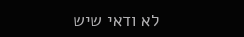לא ודאי שיש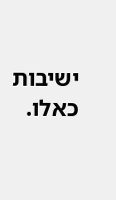ישיבות כאלו.